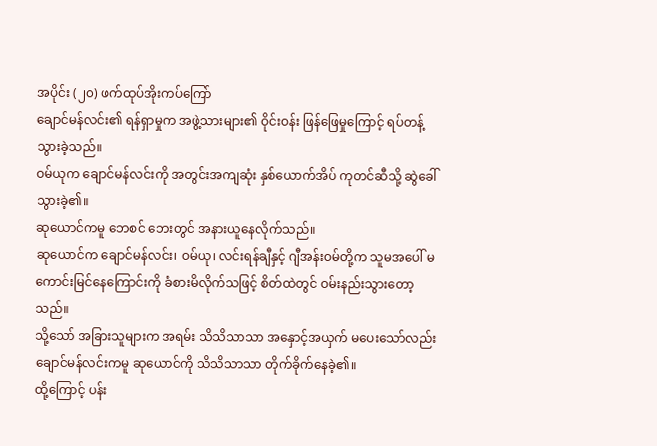အပိုင်း (၂၀) ဖက်ထုပ်အိုးကပ်ကြော်
ချောင်မန်လင်း၏ ရန်ရှာမှုက အဖွဲ့သားများ၏ ဝိုင်းဝန်း ဖြန်ဖြေမှုကြောင့် ရပ်တန့်သွားခဲ့သည်။
ဝမ်ယုက ချောင်မန်လင်းကို အတွင်းအကျဆုံး နှစ်ယောက်အိပ် ကုတင်ဆီသို့ ဆွဲခေါ်သွားခဲ့၏။
ဆုယောင်ကမူ ဘေစင် ဘေးတွင် အနားယူနေလိုက်သည်။
ဆုယောင်က ချောင်မန်လင်း၊ ဝမ်ယု၊ လင်းရန်ချီနှင့် ဂျီအန်းဝမ်တို့က သူမအပေါ် မကောင်းမြင်နေကြောင်းကို ခံစားမိလိုက်သဖြင့် စိတ်ထဲတွင် ဝမ်းနည်းသွားတော့သည်။
သို့သော် အခြားသူများက အရမ်း သိသိသာသာ အနှောင့်အယှက် မပေးသော်လည်း ချောင်မန်လင်းကမူ ဆုယောင်ကို သိသိသာသာ တိုက်ခိုက်နေခဲ့၏။
ထို့ကြောင့် ပန်း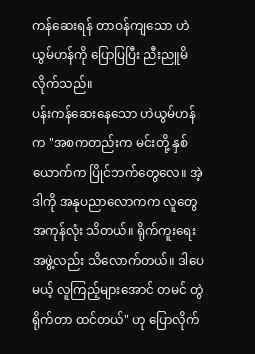ကန်ဆေးရန် တာဝန်ကျသော ဟဲယွမ်ဟန်ကို ပြောပြပြီး ညီးညူမိလိုက်သည်။
ပန်းကန်ဆေးနေသော ဟဲယွမ်ဟန်က "အစကတည်းက မင်းတို့ နှစ်ယောက်က ပြိုင်ဘက်တွေလေ။ အဲ့ဒါကို အနုပညာလောကက လူတွေ အကုန်လုံး သိတယ်။ ရိုက်ကူးရေးအဖွဲ့လည်း သိလောက်တယ်။ ဒါပေမယ့် လူကြည့်များအောင် တမင် တွဲရိုက်တာ ထင်တယ်" ဟု ပြောလိုက်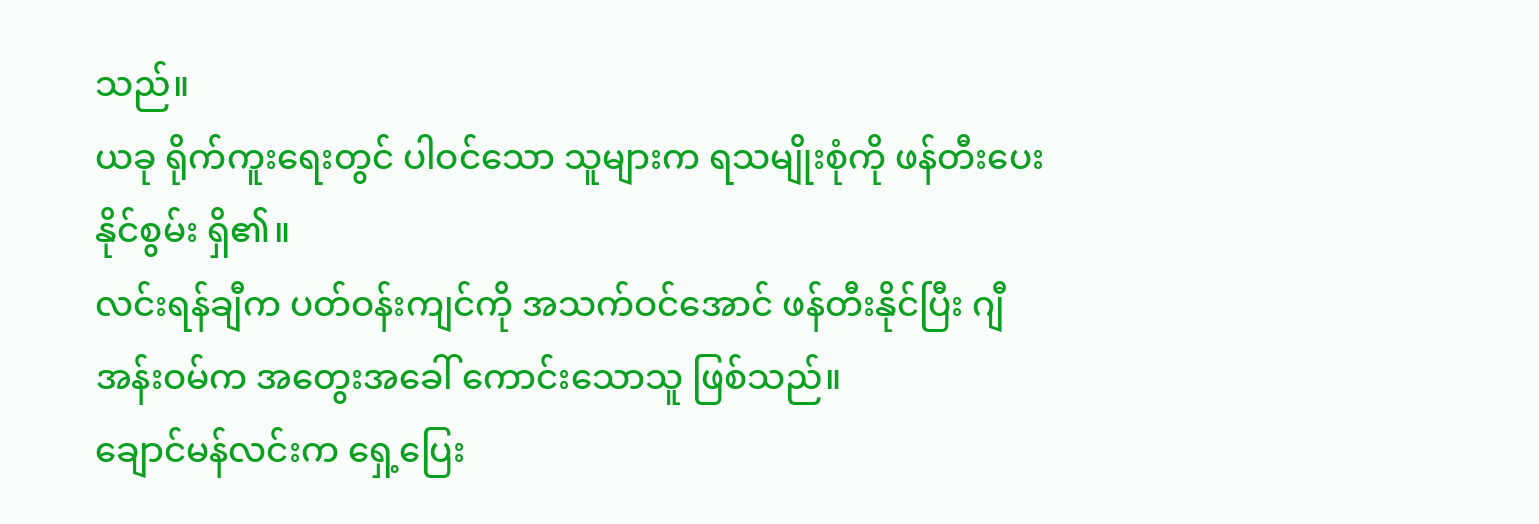သည်။
ယခု ရိုက်ကူးရေးတွင် ပါဝင်သော သူများက ရသမျိုးစုံကို ဖန်တီးပေးနိုင်စွမ်း ရှိ၏။
လင်းရန်ချီက ပတ်ဝန်းကျင်ကို အသက်ဝင်အောင် ဖန်တီးနိုင်ပြီး ဂျီအန်းဝမ်က အတွေးအခေါ် ကောင်းသောသူ ဖြစ်သည်။
ချောင်မန်လင်းက ရှေ့ပြေး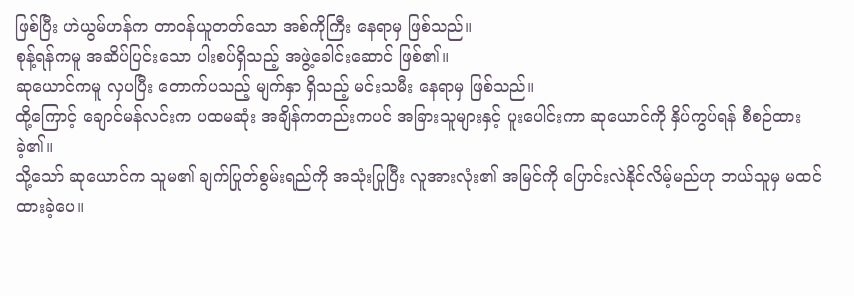ဖြစ်ပြီး ဟဲယွမ်ဟန်က တာဝန်ယူတတ်သော အစ်ကိုကြီး နေရာမှ ဖြစ်သည်။
စုန့်ရန်ကမူ အဆိပ်ပြင်းသော ပါးစပ်ရှိသည့် အဖွဲ့ခေါင်းဆောင် ဖြစ်၏။
ဆုယောင်ကမူ လှပပြီး တောက်ပသည့် မျက်နှာ ရှိသည့် မင်းသမီး နေရာမှ ဖြစ်သည်။
ထို့ကြောင့် ချောင်မန်လင်းက ပထမဆုံး အချိန်ကတည်းကပင် အခြားသူများနှင့် ပူးပေါင်းကာ ဆုယောင်ကို နှိပ်ကွပ်ရန် စီစဉ်ထားခဲ့၏။
သို့သော် ဆုယောင်က သူမ၏ ချက်ပြုတ်စွမ်းရည်ကို အသုံးပြုပြီး လူအားလုံး၏ အမြင်ကို ပြောင်းလဲနိုင်လိမ့်မည်ဟု ဘယ်သူမှ မထင်ထားခဲ့ပေ။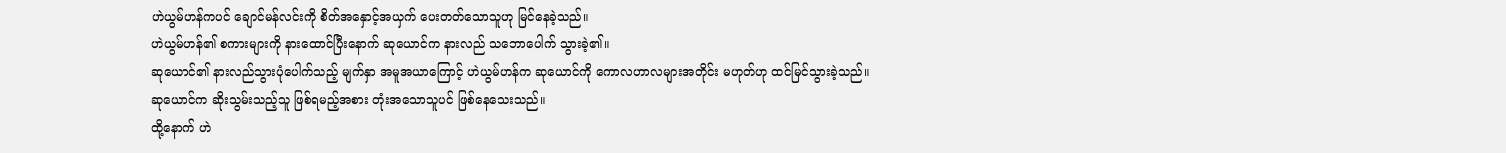ဟဲယွမ်ဟန်ကပင် ချောင်မန်လင်းကို စိတ်အနှောင့်အယှက် ပေးတတ်သောသူဟု မြင်နေခဲ့သည်။
ဟဲယွမ်ဟန်၏ စကားများကို နားထောင်ပြီးနောက် ဆုယောင်က နားလည် သဘောပေါက် သွားခဲ့၏။
ဆုယောင်၏ နားလည်သွားပုံပေါက်သည့် မျက်နှာ အမူအယာကြောင့် ဟဲယွမ်ဟန်က ဆုယောင်ကို ကောလဟာလများအတိုင်း မဟုတ်ဟု ထင်မြင်သွားခဲ့သည်။
ဆုယောင်က ဆိုးသွမ်းသည့်သူ ဖြစ်ရမည့်အစား တုံးအသောသူပင် ဖြစ်နေသေးသည်။
ထို့နောက် ဟဲ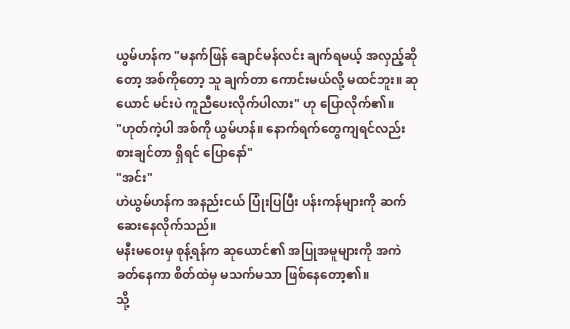ယွမ်ဟန်က "မနက်ဖြန် ချောင်မန်လင်း ချက်ရမယ့် အလှည့်ဆိုတော့ အစ်ကိုတော့ သူ ချက်တာ ကောင်းမယ်လို့ မထင်ဘူး။ ဆုယောင် မင်းပဲ ကူညီပေးလိုက်ပါလား" ဟု ပြောလိုက်၏။
"ဟုတ်ကဲ့ပါ အစ်ကို ယွမ်ဟန်။ နောက်ရက်တွေကျရင်လည်း စားချင်တာ ရှိရင် ပြောနော်"
"အင်း"
ဟဲယွမ်ဟန်က အနည်းငယ် ပြုံးပြပြီး ပန်းကန်များကို ဆက်ဆေးနေလိုက်သည်။
မနီးမဝေးမှ စုန့်ရန်က ဆုယောင်၏ အပြုအမူများကို အကဲခတ်နေကာ စိတ်ထဲမှ မသက်မသာ ဖြစ်နေတော့၏။
သို့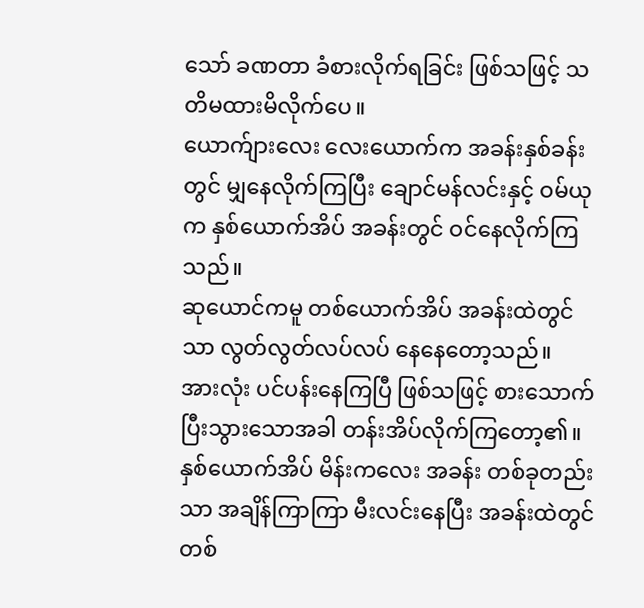သော် ခဏတာ ခံစားလိုက်ရခြင်း ဖြစ်သဖြင့် သတိမထားမိလိုက်ပေ။
ယောက်ျားလေး လေးယောက်က အခန်းနှစ်ခန်းတွင် မျှနေလိုက်ကြပြီး ချောင်မန်လင်းနှင့် ဝမ်ယုက နှစ်ယောက်အိပ် အခန်းတွင် ဝင်နေလိုက်ကြသည်။
ဆုယောင်ကမူ တစ်ယောက်အိပ် အခန်းထဲတွင်သာ လွတ်လွတ်လပ်လပ် နေနေတော့သည်။
အားလုံး ပင်ပန်းနေကြပြီ ဖြစ်သဖြင့် စားသောက်ပြီးသွားသောအခါ တန်းအိပ်လိုက်ကြတော့၏။
နှစ်ယောက်အိပ် မိန်းကလေး အခန်း တစ်ခုတည်းသာ အချိန်ကြာကြာ မီးလင်းနေပြီး အခန်းထဲတွင် တစ်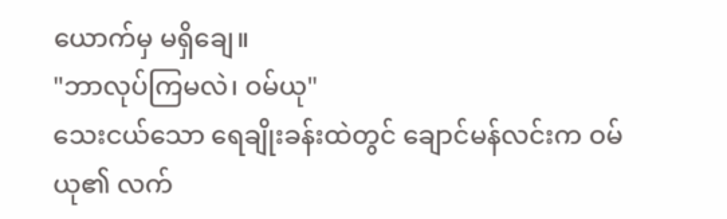ယောက်မှ မရှိချေ။
"ဘာလုပ်ကြမလဲ၊ ဝမ်ယု"
သေးငယ်သော ရေချိုးခန်းထဲတွင် ချောင်မန်လင်းက ဝမ်ယု၏ လက်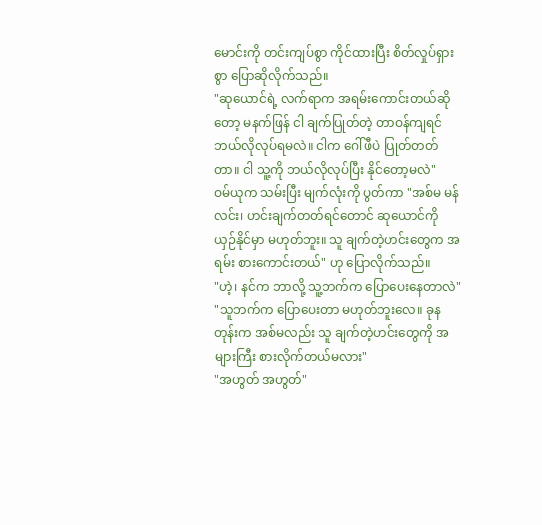မောင်းကို တင်းကျပ်စွာ ကိုင်ထားပြီး စိတ်လှုပ်ရှားစွာ ပြောဆိုလိုက်သည်။
"ဆုယောင်ရဲ့ လက်ရာက အရမ်းကောင်းတယ်ဆိုတော့ မနက်ဖြန် ငါ ချက်ပြုတ်တဲ့ တာဝန်ကျရင် ဘယ်လိုလုပ်ရမလဲ။ ငါက ဂေါ်ဖီပဲ ပြုတ်တတ်တာ။ ငါ သူ့ကို ဘယ်လိုလုပ်ပြီး နိုင်တော့မလဲ"
ဝမ်ယုက သမ်းပြီး မျက်လုံးကို ပွတ်ကာ "အစ်မ မန်လင်း၊ ဟင်းချက်တတ်ရင်တောင် ဆုယောင်ကို ယှဉ်နိုင်မှာ မဟုတ်ဘူး။ သူ ချက်တဲ့ဟင်းတွေက အရမ်း စားကောင်းတယ်" ဟု ပြောလိုက်သည်။
"ဟဲ့၊ နင်က ဘာလို့ သူ့ဘက်က ပြောပေးနေတာလဲ"
"သူဘက်က ပြောပေးတာ မဟုတ်ဘူးလေ။ ခုနတုန်းက အစ်မလည်း သူ ချက်တဲ့ဟင်းတွေကို အများကြီး စားလိုက်တယ်မလား"
"အဟွတ် အဟွတ်"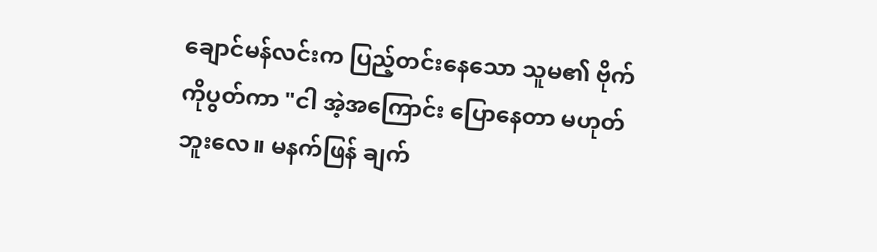ချောင်မန်လင်းက ပြည့်တင်းနေသော သူမ၏ ဗိုက်ကိုပွတ်ကာ "ငါ အဲ့အကြောင်း ပြောနေတာ မဟုတ်ဘူးလေ။ မနက်ဖြန် ချက်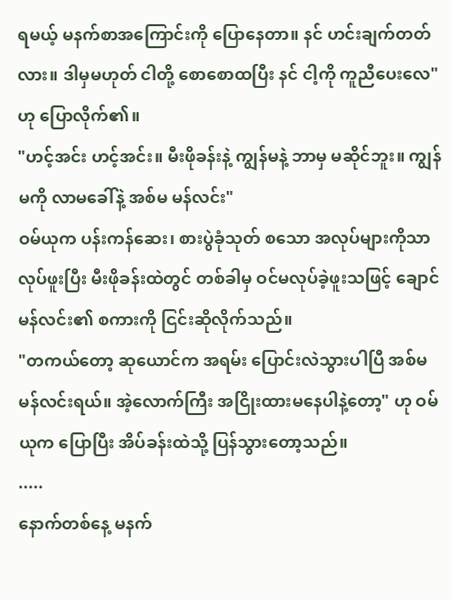ရမယ့် မနက်စာအကြောင်းကို ပြောနေတာ။ နင် ဟင်းချက်တတ်လား။ ဒါမှမဟုတ် ငါတို့ စောစောထပြီး နင် ငါ့ကို ကူညီပေးလေ" ဟု ပြောလိုက်၏။
"ဟင့်အင်း ဟင့်အင်း။ မီးဖိုခန်းနဲ့ ကျွန်မနဲ့ ဘာမှ မဆိုင်ဘူး။ ကျွန်မကို လာမခေါ်နဲ့ အစ်မ မန်လင်း"
ဝမ်ယုက ပန်းကန်ဆေး၊ စားပွဲခုံသုတ် စသော အလုပ်များကိုသာ လုပ်ဖူးပြီး မီးဖိုခန်းထဲတွင် တစ်ခါမှ ဝင်မလုပ်ခဲ့ဖူးသဖြင့် ချောင်မန်လင်း၏ စကားကို ငြင်းဆိုလိုက်သည်။
"တကယ်တော့ ဆုယောင်က အရမ်း ပြောင်းလဲသွားပါပြီ အစ်မ မန်လင်းရယ်။ အဲ့လောက်ကြီး အငြိုးထားမနေပါနဲ့တော့" ဟု ဝမ်ယုက ပြောပြီး အိပ်ခန်းထဲသို့ ပြန်သွားတော့သည်။
.....
နောက်တစ်နေ့ မနက်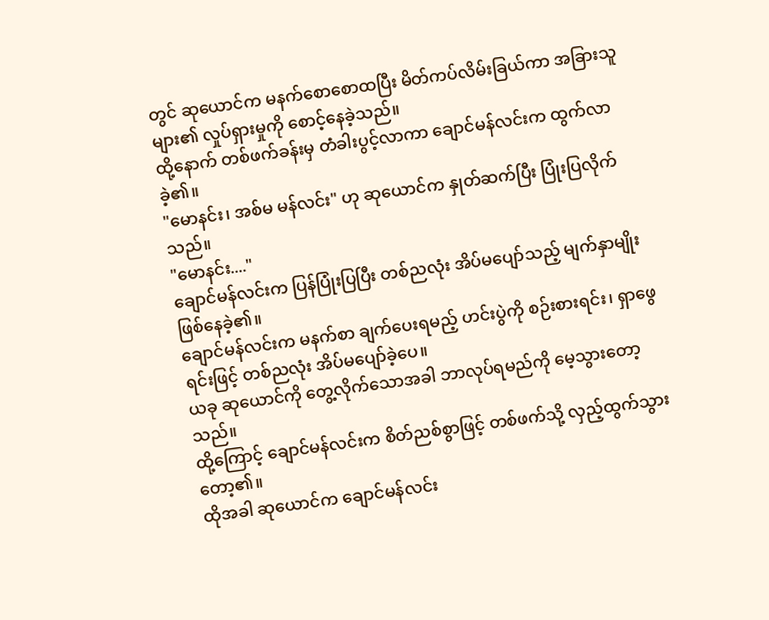တွင် ဆုယောင်က မနက်စောစောထပြီး မိတ်ကပ်လိမ်းခြယ်ကာ အခြားသူများ၏ လှုပ်ရှားမှုကို စောင့်နေခဲ့သည်။
ထို့နောက် တစ်ဖက်ခန်းမှ တံခါးပွင့်လာကာ ချောင်မန်လင်းက ထွက်လာခဲ့၏။
"မောနင်း၊ အစ်မ မန်လင်း" ဟု ဆုယောင်က နှုတ်ဆက်ပြီး ပြုံးပြလိုက်သည်။
"မောနင်း...."
ချောင်မန်လင်းက ပြန်ပြုံးပြပြီး တစ်ညလုံး အိပ်မပျော်သည့် မျက်နှာမျိုး ဖြစ်နေခဲ့၏။
ချောင်မန်လင်းက မနက်စာ ချက်ပေးရမည့် ဟင်းပွဲကို စဉ်းစားရင်း၊ ရှာဖွေရင်းဖြင့် တစ်ညလုံး အိပ်မပျော်ခဲ့ပေ။
ယခု ဆုယောင်ကို တွေ့လိုက်သောအခါ ဘာလုပ်ရမည်ကို မေ့သွားတော့သည်။
ထို့ကြောင့် ချောင်မန်လင်းက စိတ်ညစ်စွာဖြင့် တစ်ဖက်သို့ လှည့်ထွက်သွားတော့၏။
ထိုအခါ ဆုယောင်က ချောင်မန်လင်း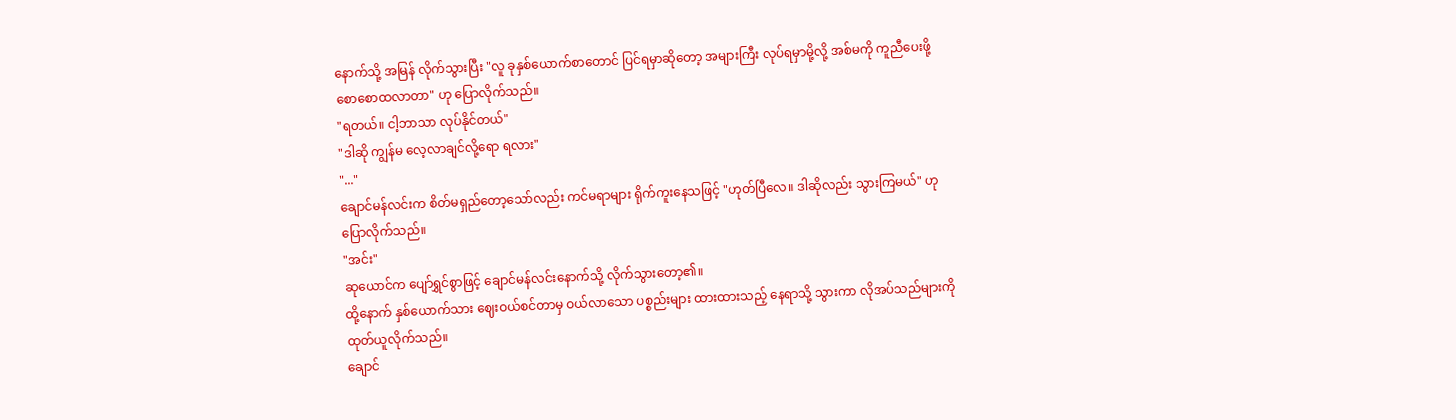နောက်သို့ အမြန် လိုက်သွားပြီး "လူ ခုနှစ်ယောက်စာတောင် ပြင်ရမှာဆိုတော့ အများကြီး လုပ်ရမှာမို့လို့ အစ်မကို ကူညီပေးဖို့ စောစောထလာတာ" ဟု ပြောလိုက်သည်။
"ရတယ်။ ငါ့ဘာသာ လုပ်နိုင်တယ်"
"ဒါဆို ကျွန်မ လေ့လာချင်လို့ရော ရလား"
"..."
ချောင်မန်လင်းက စိတ်မရှည်တော့သော်လည်း ကင်မရာများ ရိုက်ကူးနေသဖြင့် "ဟုတ်ပြီလေ။ ဒါဆိုလည်း သွားကြမယ်" ဟု ပြောလိုက်သည်။
"အင်း"
ဆုယောင်က ပျော်ရွှင်စွာဖြင့် ချောင်မန်လင်းနောက်သို့ လိုက်သွားတော့၏။
ထို့နောက် နှစ်ယောက်သား ဈေးဝယ်စင်တာမှ ဝယ်လာသော ပစ္စည်းများ ထားထားသည့် နေရာသို့ သွားကာ လိုအပ်သည်များကို ထုတ်ယူလိုက်သည်။
ချောင်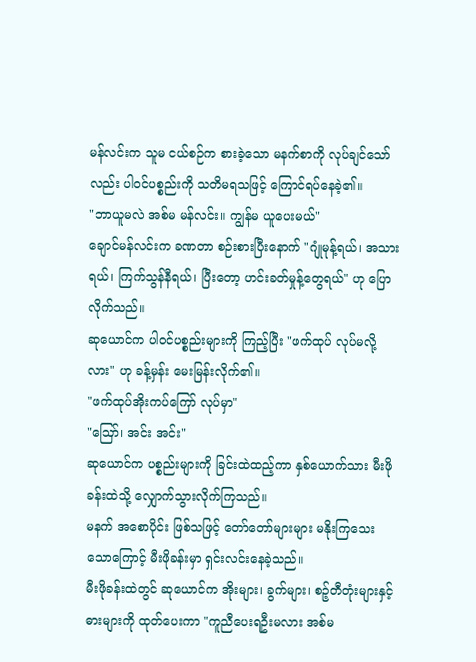မန်လင်းက သူမ ငယ်စဉ်က စားခဲ့သော မနက်စာကို လုပ်ချင်သော်လည်း ပါဝင်ပစ္စည်းကို သတိမရသဖြင့် ကြောင်ရပ်နေခဲ့၏။
"ဘာယူမလဲ အစ်မ မန်လင်း။ ကျွန်မ ယူပေးမယ်"
ချောင်မန်လင်းက ခဏတာ စဉ်းစားပြီးနောက် "ဂျုံမုန့်ရယ်၊ အသားရယ်၊ ကြက်သွန်နီရယ်၊ ပြီးတော့ ဟင်းခတ်မှုန့်တွေရယ်" ဟု ပြောလိုက်သည်။
ဆုယောင်က ပါဝင်ပစ္စည်းများကို ကြည့်ပြီး "ဖက်ထုပ် လုပ်မလို့လား" ဟု ခန့်မှန်း မေးမြန်းလိုက်၏။
"ဖက်ထုပ်အိုးကပ်ကြော် လုပ်မှာ"
"ဪ၊ အင်း အင်း"
ဆုယောင်က ပစ္စည်းများကို ခြင်းထဲထည့်ကာ နှစ်ယောက်သား မီးဖိုခန်းထဲသို့ လျှောက်သွားလိုက်ကြသည်။
မနက် အစောပိုင်း ဖြစ်သဖြင့် တော်တော်များများ မနိုးကြသေးသောကြောင့် မီးဖိုခန်းမှာ ရှင်းလင်းနေခဲ့သည်။
မီးဖိုခန်းထဲတွင် ဆုယောင်က အိုးများ၊ ခွက်များ၊ စဉ့်တီတုံးများနှင့် ဓားများကို ထုတ်ပေးကာ "ကူညီပေးရဦးမလား အစ်မ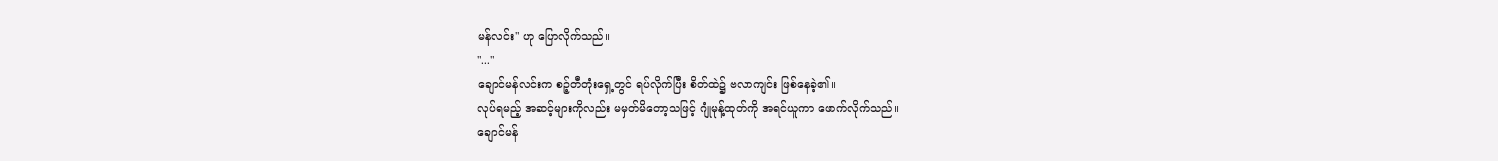မန်လင်း" ဟု ပြောလိုက်သည်။
"..."
ချောင်မန်လင်းက စဉ့်တီတုံးရှေ့တွင် ရပ်လိုက်ပြီး စိတ်ထဲ၌ ဗလာကျင်း ဖြစ်နေခဲ့၏။
လုပ်ရမည့် အဆင့်များကိုလည်း မမှတ်မိတော့သဖြင့် ဂျုံမုန့်ထုတ်ကို အရင်ယူကာ ဖောက်လိုက်သည်။
ချောင်မန်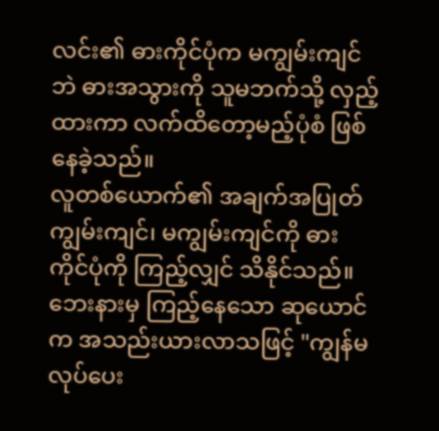လင်း၏ ဓားကိုင်ပုံက မကျွမ်းကျင်ဘဲ ဓားအသွားကို သူမဘက်သို့ လှည့်ထားကာ လက်ထိတော့မည့်ပုံစံ ဖြစ်နေခဲ့သည်။
လူတစ်ယောက်၏ အချက်အပြုတ် ကျွမ်းကျင်၊ မကျွမ်းကျင်ကို ဓားကိုင်ပုံကို ကြည့်လျှင် သိနိုင်သည်။
ဘေးနားမှ ကြည့်နေသော ဆုယောင်က အသည်းယားလာသဖြင့် "ကျွန်မ လုပ်ပေး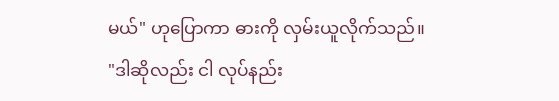မယ်" ဟုပြောကာ ဓားကို လှမ်းယူလိုက်သည်။
"ဒါဆိုလည်း ငါ လုပ်နည်း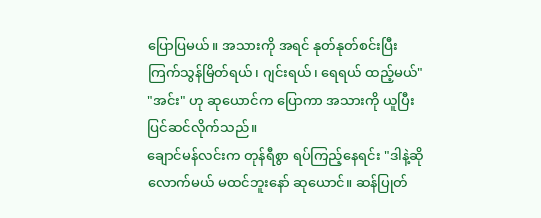ပြောပြမယ်။ အသားကို အရင် နုတ်နုတ်စင်းပြီး ကြက်သွန်မြိတ်ရယ်၊ ဂျင်းရယ်၊ ရေရယ် ထည့်မယ်"
"အင်း" ဟု ဆုယောင်က ပြောကာ အသားကို ယူပြီး ပြင်ဆင်လိုက်သည်။
ချောင်မန်လင်းက တုန်ရီစွာ ရပ်ကြည့်နေရင်း "ဒါနဲ့ဆို လောက်မယ် မထင်ဘူးနော် ဆုယောင်။ ဆန်ပြုတ်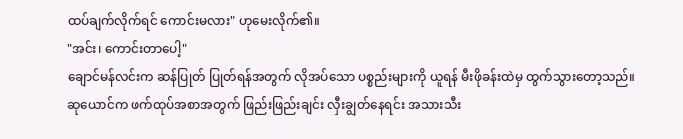ထပ်ချက်လိုက်ရင် ကောင်းမလား" ဟုမေးလိုက်၏။
"အင်း၊ ကောင်းတာပေါ့"
ချောင်မန်လင်းက ဆန်ပြုတ် ပြုတ်ရန်အတွက် လိုအပ်သော ပစ္စည်းများကို ယူရန် မီးဖိုခန်းထဲမှ ထွက်သွားတော့သည်။
ဆုယောင်က ဖက်ထုပ်အစာအတွက် ဖြည်းဖြည်းချင်း လှီးချွတ်နေရင်း အသားသီး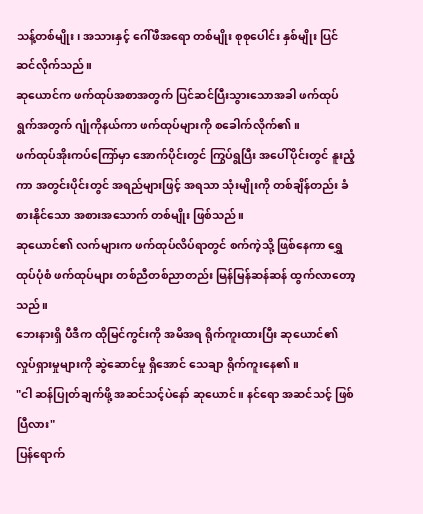သန့်တစ်မျိုး၊ အသားနှင့် ဂေါ်ဖီအရော တစ်မျိုး စုစုပေါင်း နှစ်မျိုး ပြင်ဆင်လိုက်သည်။
ဆုယောင်က ဖက်ထုပ်အစာအတွက် ပြင်ဆင်ပြီးသွားသောအခါ ဖက်ထုပ်ရွက်အတွက် ဂျုံကိုနယ်ကာ ဖက်ထုပ်များကို စခေါက်လိုက်၏။
ဖက်ထုပ်အိုးကပ်ကြော်မှာ အောက်ပိုင်းတွင် ကြွပ်ရွပြီး အပေါ်ပိုင်းတွင် နူးညံ့ကာ အတွင်းပိုင်းတွင် အရည်များဖြင့် အရသာ သုံးမျိုးကို တစ်ချိန်တည်း ခံစားနိုင်သော အစားအသောက် တစ်မျိုး ဖြစ်သည်။
ဆုယောင်၏ လက်များက ဖက်ထုပ်လိပ်ရာတွင် စက်ကဲ့သို့ ဖြစ်နေကာ ရွှေထုပ်ပုံစံ ဖက်ထုပ်များ တစ်ညီတစ်ညာတည်း မြန်မြန်ဆန်ဆန် ထွက်လာတော့သည်။
ဘေးနားရှိ ပီဒီက ထိုမြင်ကွင်းကို အမိအရ ရိုက်ကူးထားပြီး ဆုယောင်၏ လှုပ်ရှားမှုများကို ဆွဲဆောင်မှု ရှိအောင် သေချာ ရိုက်ကူးနေ၏။
"ငါ ဆန်ပြုတ်ချက်ဖို့ အဆင်သင့်ပဲနော် ဆုယောင်။ နင်ရော အဆင်သင့် ဖြစ်ပြီလား"
ပြန်ရောက်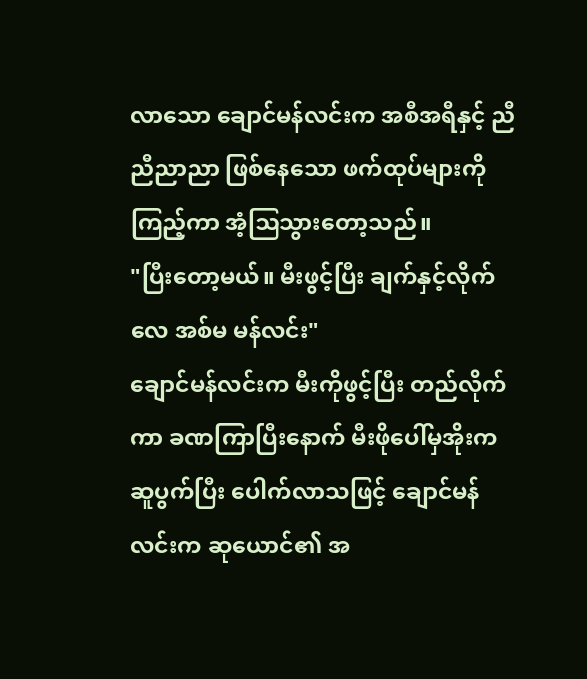လာသော ချောင်မန်လင်းက အစီအရီနှင့် ညီညီညာညာ ဖြစ်နေသော ဖက်ထုပ်များကို ကြည့်ကာ အံ့ဩသွားတော့သည်။
"ပြီးတော့မယ်။ မီးဖွင့်ပြီး ချက်နှင့်လိုက်လေ အစ်မ မန်လင်း"
ချောင်မန်လင်းက မီးကိုဖွင့်ပြီး တည်လိုက်ကာ ခဏကြာပြီးနောက် မီးဖိုပေါ်မှအိုးက ဆူပွက်ပြီး ပေါက်လာသဖြင့် ချောင်မန်လင်းက ဆုယောင်၏ အ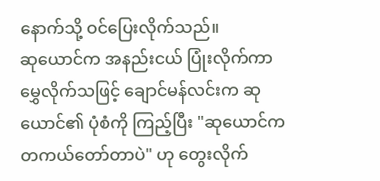နောက်သို့ ဝင်ပြေးလိုက်သည်။
ဆုယောင်က အနည်းငယ် ပြုံးလိုက်ကာ မွှေလိုက်သဖြင့် ချောင်မန်လင်းက ဆုယောင်၏ ပုံစံကို ကြည့်ပြီး "ဆုယောင်က တကယ်တော်တာပဲ" ဟု တွေးလိုက်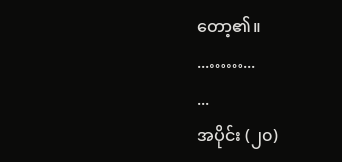တော့၏။
...……...
...
အပိုင်း (၂၀)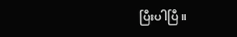ပြီးပါပြီ။